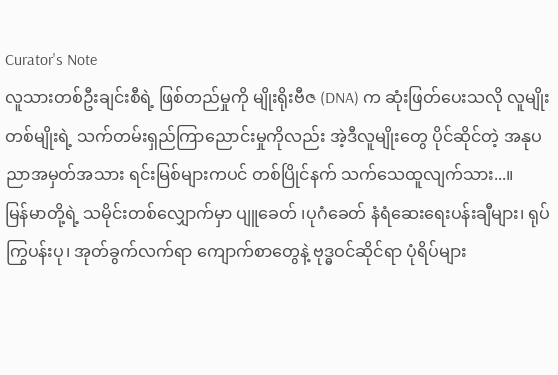Curator's Note
လူသားတစ်ဦးချင်းစီရဲ့ ဖြစ်တည်မှုကို မျိုးရိုးဗီဇ (DNA) က ဆုံးဖြတ်ပေးသလို လူမျိုးတစ်မျိုးရဲ့ သက်တမ်းရှည်ကြာညောင်းမှုကိုလည်း အဲ့ဒီလူမျိုးတွေ ပိုင်ဆိုင်တဲ့ အနုပညာအမှတ်အသား ရင်းမြစ်များကပင် တစ်ပြိုင်နက် သက်သေထူလျက်သား...။
မြန်မာတို့ရဲ့ သမိုင်းတစ်လျှောက်မှာ ပျူခေတ် ၊ပုဂံခေတ် နံရံဆေးရေးပန်းချီများ၊ ရုပ်ကြွပန်းပု၊ အုတ်ခွက်လက်ရာ ကျောက်စာတွေနဲ့ ဗုဒ္ဓဝင်ဆိုင်ရာ ပုံရိပ်များ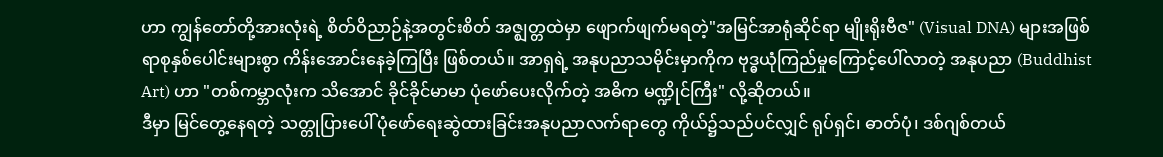ဟာ ကျွန်တော်တို့အားလုံးရဲ့ စိတ်ဝိညာဉ်နဲ့အတွင်းစိတ် အဇ္ဈတ္တထဲမှာ ဖျောက်ဖျက်မရတဲ့"အမြင်အာရုံဆိုင်ရာ မျိုးရိုးဗီဇ" (Visual DNA) များအဖြစ် ရာစုနှစ်ပေါင်းများစွာ ကိန်းအောင်းနေခဲ့ကြပြီး ဖြစ်တယ်။ အာရှရဲ့ အနုပညာသမိုင်းမှာကိုက ဗုဒ္ဓယုံကြည်မှုကြောင့်ပေါ်လာတဲ့ အနုပညာ (Buddhist Art) ဟာ "တစ်ကမ္ဘာလုံးက သိအောင် ခိုင်ခိုင်မာမာ ပုံဖော်ပေးလိုက်တဲ့ အဓိက မဏ္ဍိုင်ကြီး" လို့ဆိုတယ်။
ဒီမှာ မြင်တွေ့နေရတဲ့ သတ္တုပြားပေါ် ပုံဖော်ရေးဆွဲထားခြင်းအနုပညာလက်ရာတွေ ကိုယ်၌သည်ပင်လျှင် ရုပ်ရှင်၊ ဓာတ်ပုံ၊ ဒစ်ဂျစ်တယ်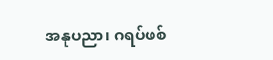အနုပညာ၊ ဂရပ်ဖစ်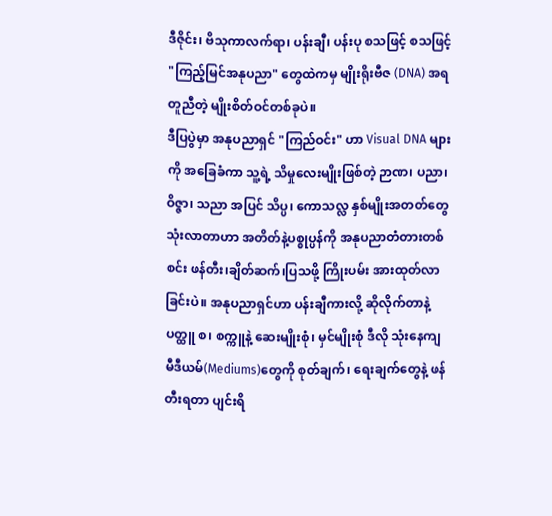ဒီဇိုင်း၊ ဗိသုကာလက်ရာ၊ ပန်းချီ၊ ပန်းပု စသဖြင့် စသဖြင့် "ကြည့်မြင်အနုပညာ" တွေထဲကမှ မျိုးရိုးဗီဇ (DNA) အရ တူညီတဲ့ မျိုးစိတ်ဝင်တစ်ခုပဲ။
ဒီပြပွဲမှာ အနုပညာရှင် "ကြည်ဝင်း" ဟာ Visual DNA များကို အခြေခံကာ သူ့ရဲ့ သိမှုလေးမျိုးဖြစ်တဲ့ ဉာဏ၊ ပညာ၊ ဝိဇ္ဇာ၊ သညာ အပြင် သိပ္ပ၊ ကောသလ္လ နှစ်မျိုးအတတ်တွေ သုံးလာတာဟာ အတိတ်နဲ့ပစ္စုပ္ပန်ကို အနုပညာတံတားတစ်စင်း ဖန်တီး၊ချိတ်ဆက်၊ပြသဖို့ ကြိုးပမ်း အားထုတ်လာခြင်းပဲ။ အနုပညာရှင်ဟာ ပန်းချီကားလို့ ဆိုလိုက်တာနဲ့ ပတ္ထူ စ၊ စက္ကူနဲ့ ဆေးမျိုးစုံ၊ မှင်မျိုးစုံ ဒီလို သုံးနေကျ မီဒီယမ်(Mediums)တွေကို စုတ်ချက်၊ ရေးချက်တွေနဲ့ ဖန်တီးရတာ ပျင်းရိ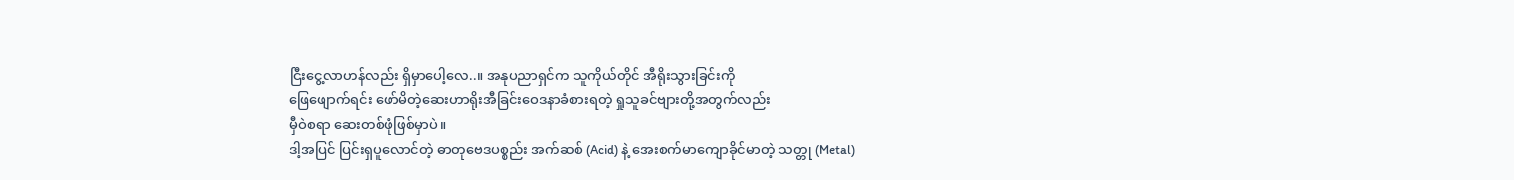ငြီးငွေ့လာဟန်လည်း ရှိမှာပေါ့လေ..။ အနုပညာရှင်က သူကိုယ်တိုင် အီရိုးသွားခြင်းကို
ဖြေဖျောက်ရင်း ဖော်မိတဲ့ဆေးဟာရိုးအီခြင်းဝေဒနာခံစားရတဲ့ ရှုသူခင်ဗျားတို့အတွက်လည်း
မှီဝဲစရာ ဆေးတစ်ဖုံဖြစ်မှာပဲ။
ဒါ့အပြင် ပြင်းရှပူလောင်တဲ့ ဓာတုဗေဒပစ္စည်း အက်ဆစ် (Acid) နဲ့ အေးစက်မာကျောခိုင်မာတဲ့ သတ္တု (Metal)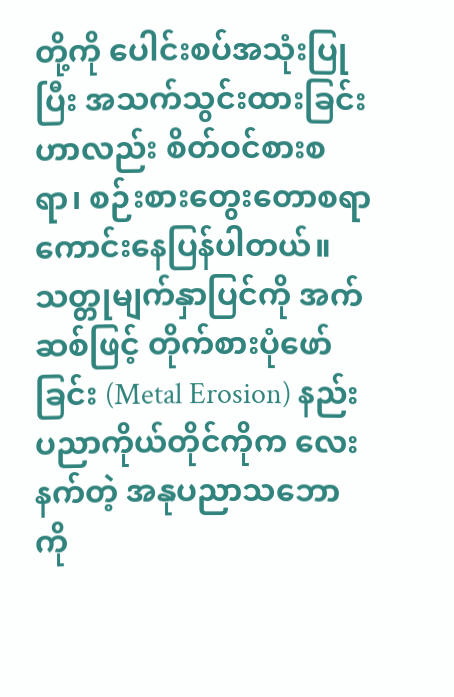တို့ကို ပေါင်းစပ်အသုံးပြုပြီး အသက်သွင်းထားခြင်းဟာလည်း စိတ်ဝင်စားစရာ၊ စဉ်းစားတွေးတောစရာ ကောင်းနေပြန်ပါတယ်။သတ္တုမျက်နှာပြင်ကို အက်ဆစ်ဖြင့် တိုက်စားပုံဖော်ခြင်း (Metal Erosion) နည်းပညာကိုယ်တိုင်ကိုက လေးနက်တဲ့ အနုပညာသဘောကို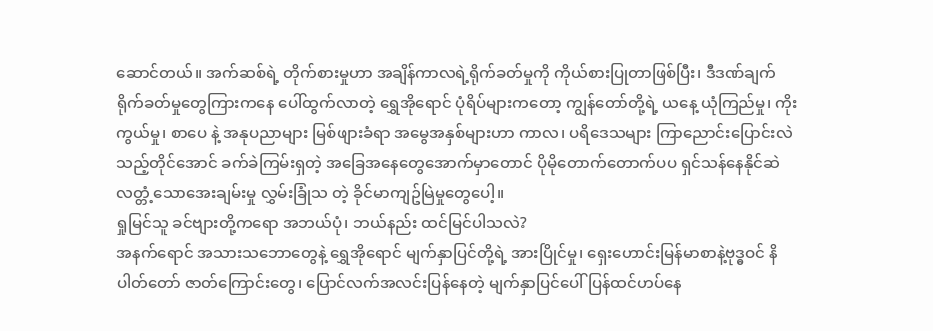ဆောင်တယ်။ အက်ဆစ်ရဲ့ တိုက်စားမှုဟာ အချိန်ကာလရဲ့ရိုက်ခတ်မှုကို ကိုယ်စားပြုတာဖြစ်ပြီး၊ ဒီဒဏ်ချက် ရိုက်ခတ်မှုတွေကြားကနေ ပေါ်ထွက်လာတဲ့ ရွှေအိုရောင် ပုံရိပ်များကတော့ ကျွန်တော်တို့ရဲ့ ယနေ့ ယုံကြည်မှု၊ ကိုးကွယ်မှု၊ စာပေ နဲ့ အနုပညာများ မြစ်ဖျားခံရာ အမွေအနှစ်များဟာ ကာလ၊ ပရိဒေသများ ကြာညောင်းပြောင်းလဲသည့်တိုင်အောင် ခက်ခဲကြမ်းရှတဲ့ အခြေအနေတွေအောက်မှာတောင် ပိုမိုတောက်တောက်ပပ ရှင်သန်နေနိုင်ဆဲလတ္တံ့သောအေးချမ်းမှု လွှမ်းခြုံသ တဲ့ ခိုင်မာကျဥ်မြဲမှုတွေပေါ့။
ရှုမြင်သူ ခင်ဗျားတို့ကရော အဘယ်ပုံ၊ ဘယ်နည်း ထင်မြင်ပါသလဲ?
အနက်ရောင် အသားသဘောတွေနဲ့ ရွှေအိုရောင် မျက်နှာပြင်တို့ရဲ့ အားပြိုင်မှု၊ ရှေးဟောင်းမြန်မာစာနဲ့ဗုဒ္ဓဝင် နိပါတ်တော် ဇာတ်ကြောင်းတွေ၊ ပြောင်လက်အလင်းပြန်နေတဲ့ မျက်နှာပြင်ပေါ် ပြန်ထင်ဟပ်နေ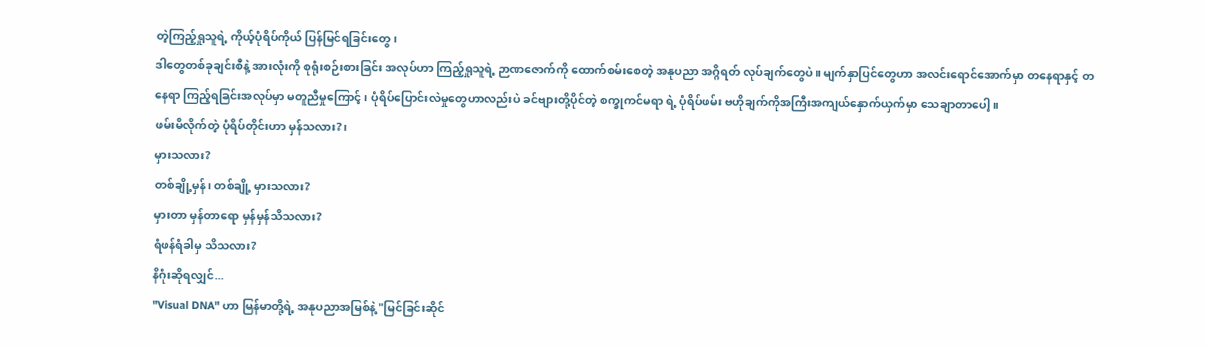တဲ့ကြည့်ရှုသူရဲ့ ကိုယ့်ပုံရိပ်ကိုယ် ပြန်မြင်ရခြင်းတွေ၊
ဒါတွေတစ်ခုချင်းစီနဲ့ အားလုံးကို စုရုံးစဉ်းစားခြင်း အလုပ်ဟာ ကြည့်ရှုသူရဲ့ ဉာဏဇောက်ကို ထောက်စမ်းစေတဲ့ အနုပညာ အဂ္ဂိရတ် လုပ်ချက်တွေပဲ။ မျက်နှာပြင်တွေဟာ အလင်းရောင်အောက်မှာ တနေရာနှင့် တနေရာ ကြည့်ရခြင်းအလုပ်မှာ မတူညီမှုကြောင့် ၊ ပုံရိပ်ပြောင်းလဲမှုတွေဟာလည်းပဲ ခင်ဗျားတို့ပိုင်တဲ့ စက္ခုကင်မရာ ရဲ့ ပုံရိပ်ဖမ်း ဗဟိုချက်ကိုအကြီးအကျယ်နှောက်ယှက်မှာ သေချာတာပေါ့။
ဖမ်းမိလိုက်တဲ့ ပုံရိပ်တိုင်းဟာ မှန်သလား?၊
မှားသလား?
တစ်ချို့မှန်၊ တစ်ချို့ မှားသလား?
မှားတာ မှန်တာရော မှန်မှန်သိသလား?
ရံဖန်ရံခါမှ သိသလား?
နိဂုံးဆိုရလျှင်...
"Visual DNA" ဟာ မြန်မာတို့ရဲ့ အနုပညာအမြစ်နဲ့ "မြင်ခြင်းဆိုင်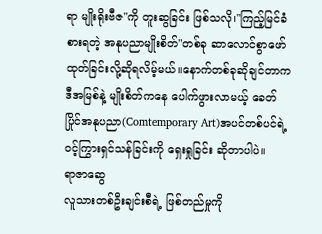ရာ မျိုးရိုးဗီဇ"ကို တူးဆွခြင်း ဖြစ်သလို၊"ကြည့်မြင်ခံစားရတဲ့ အနုပညာမျိုးစိတ်"တစ်ခု ဆာလောင်စွာဖော်ထုတ်ခြင်းလို့ဆိုရလိမ့်မယ်။နောက်တစ်ခုဆိုချင်တာက ဒီအမြစ်နဲ့ မျိုးစိတ်ကနေ ပေါက်ဖွားလာမယ့် ခေတ်ပြိုင်အနုပညာ(Comtemporary Art)အပင်တစ်ပင်ရဲ့ ဝင့်ကြွားရှင်သန်ခြင်းကို ရှေးရှုခြင်း ဆိုတာပါပဲ။
ရာဇာဆွေ
လူသားတစ်ဦးချင်းစီရဲ့ ဖြစ်တည်မှုကို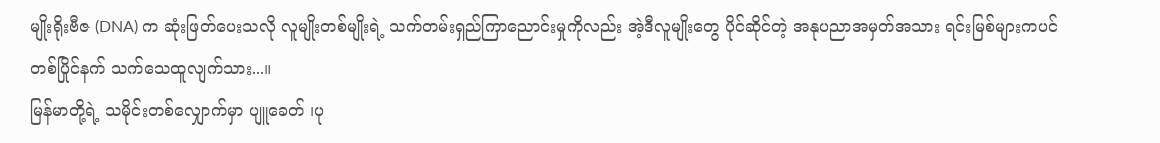မျိုးရိုးဗီဇ (DNA) က ဆုံးဖြတ်ပေးသလို လူမျိုးတစ်မျိုးရဲ့ သက်တမ်းရှည်ကြာညောင်းမှုကိုလည်း အဲ့ဒီလူမျိုးတွေ ပိုင်ဆိုင်တဲ့ အနုပညာအမှတ်အသား ရင်းမြစ်များကပင် တစ်ပြိုင်နက် သက်သေထူလျက်သား...။
မြန်မာတို့ရဲ့ သမိုင်းတစ်လျှောက်မှာ ပျူခေတ် ၊ပု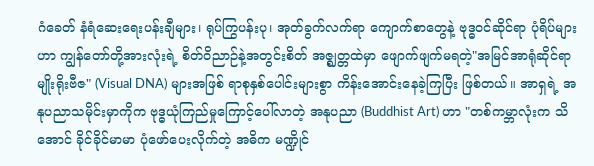ဂံခေတ် နံရံဆေးရေးပန်းချီများ၊ ရုပ်ကြွပန်းပု၊ အုတ်ခွက်လက်ရာ ကျောက်စာတွေနဲ့ ဗုဒ္ဓဝင်ဆိုင်ရာ ပုံရိပ်များဟာ ကျွန်တော်တို့အားလုံးရဲ့ စိတ်ဝိညာဉ်နဲ့အတွင်းစိတ် အဇ္ဈတ္တထဲမှာ ဖျောက်ဖျက်မရတဲ့"အမြင်အာရုံဆိုင်ရာ မျိုးရိုးဗီဇ" (Visual DNA) များအဖြစ် ရာစုနှစ်ပေါင်းများစွာ ကိန်းအောင်းနေခဲ့ကြပြီး ဖြစ်တယ်။ အာရှရဲ့ အနုပညာသမိုင်းမှာကိုက ဗုဒ္ဓယုံကြည်မှုကြောင့်ပေါ်လာတဲ့ အနုပညာ (Buddhist Art) ဟာ "တစ်ကမ္ဘာလုံးက သိအောင် ခိုင်ခိုင်မာမာ ပုံဖော်ပေးလိုက်တဲ့ အဓိက မဏ္ဍိုင်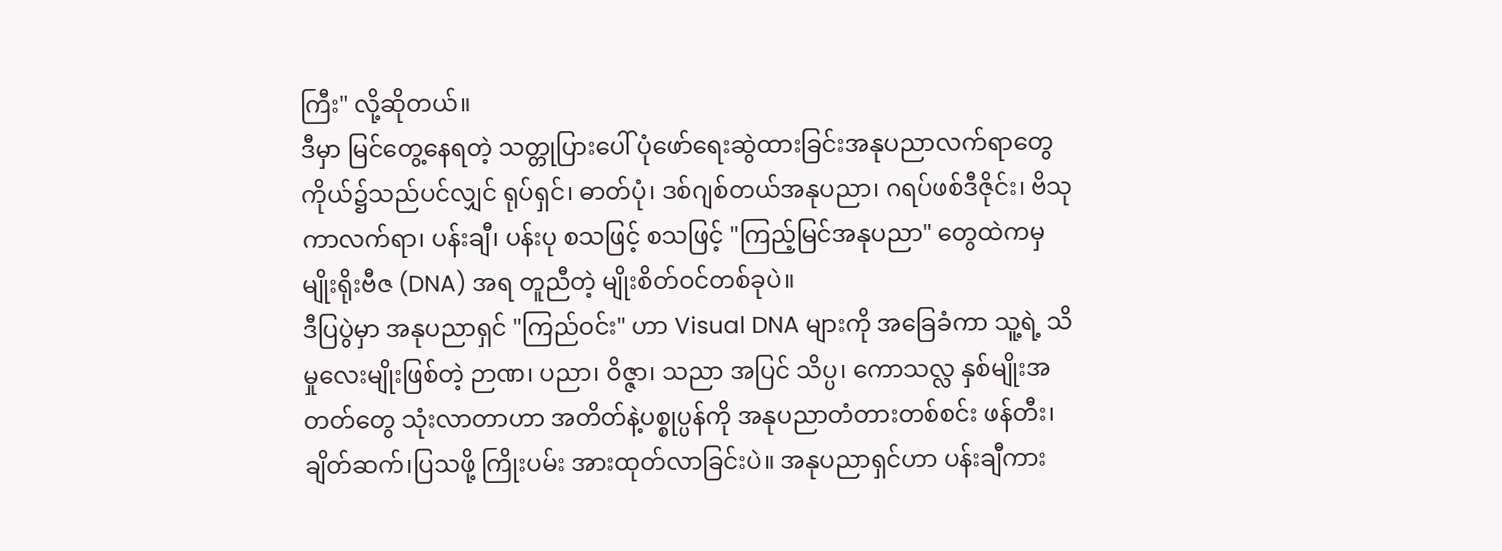ကြီး" လို့ဆိုတယ်။
ဒီမှာ မြင်တွေ့နေရတဲ့ သတ္တုပြားပေါ် ပုံဖော်ရေးဆွဲထားခြင်းအနုပညာလက်ရာတွေ ကိုယ်၌သည်ပင်လျှင် ရုပ်ရှင်၊ ဓာတ်ပုံ၊ ဒစ်ဂျစ်တယ်အနုပညာ၊ ဂရပ်ဖစ်ဒီဇိုင်း၊ ဗိသုကာလက်ရာ၊ ပန်းချီ၊ ပန်းပု စသဖြင့် စသဖြင့် "ကြည့်မြင်အနုပညာ" တွေထဲကမှ မျိုးရိုးဗီဇ (DNA) အရ တူညီတဲ့ မျိုးစိတ်ဝင်တစ်ခုပဲ။
ဒီပြပွဲမှာ အနုပညာရှင် "ကြည်ဝင်း" ဟာ Visual DNA များကို အခြေခံကာ သူ့ရဲ့ သိမှုလေးမျိုးဖြစ်တဲ့ ဉာဏ၊ ပညာ၊ ဝိဇ္ဇာ၊ သညာ အပြင် သိပ္ပ၊ ကောသလ္လ နှစ်မျိုးအတတ်တွေ သုံးလာတာဟာ အတိတ်နဲ့ပစ္စုပ္ပန်ကို အနုပညာတံတားတစ်စင်း ဖန်တီး၊ချိတ်ဆက်၊ပြသဖို့ ကြိုးပမ်း အားထုတ်လာခြင်းပဲ။ အနုပညာရှင်ဟာ ပန်းချီကား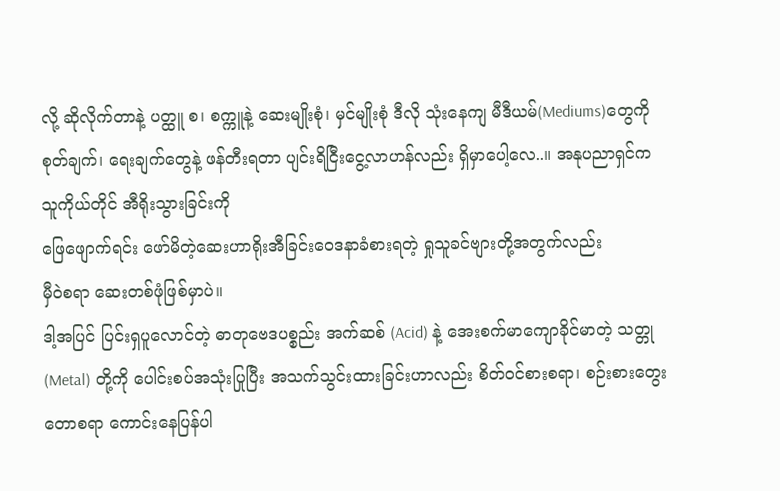လို့ ဆိုလိုက်တာနဲ့ ပတ္ထူ စ၊ စက္ကူနဲ့ ဆေးမျိုးစုံ၊ မှင်မျိုးစုံ ဒီလို သုံးနေကျ မီဒီယမ်(Mediums)တွေကို စုတ်ချက်၊ ရေးချက်တွေနဲ့ ဖန်တီးရတာ ပျင်းရိငြီးငွေ့လာဟန်လည်း ရှိမှာပေါ့လေ..။ အနုပညာရှင်က သူကိုယ်တိုင် အီရိုးသွားခြင်းကို
ဖြေဖျောက်ရင်း ဖော်မိတဲ့ဆေးဟာရိုးအီခြင်းဝေဒနာခံစားရတဲ့ ရှုသူခင်ဗျားတို့အတွက်လည်း
မှီဝဲစရာ ဆေးတစ်ဖုံဖြစ်မှာပဲ။
ဒါ့အပြင် ပြင်းရှပူလောင်တဲ့ ဓာတုဗေဒပစ္စည်း အက်ဆစ် (Acid) နဲ့ အေးစက်မာကျောခိုင်မာတဲ့ သတ္တု (Metal) တို့ကို ပေါင်းစပ်အသုံးပြုပြီး အသက်သွင်းထားခြင်းဟာလည်း စိတ်ဝင်စားစရာ၊ စဉ်းစားတွေးတောစရာ ကောင်းနေပြန်ပါ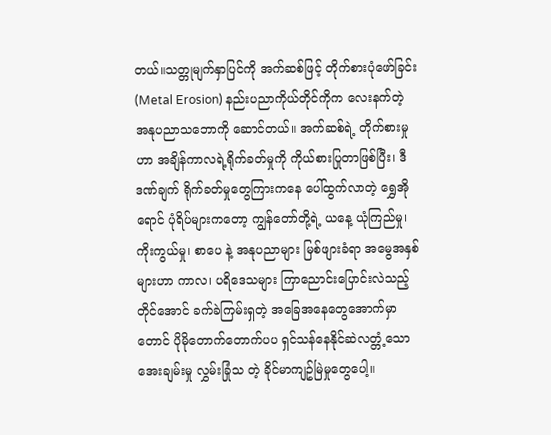တယ်။သတ္တုမျက်နှာပြင်ကို အက်ဆစ်ဖြင့် တိုက်စားပုံဖော်ခြင်း (Metal Erosion) နည်းပညာကိုယ်တိုင်ကိုက လေးနက်တဲ့ အနုပညာသဘောကို ဆောင်တယ်။ အက်ဆစ်ရဲ့ တိုက်စားမှုဟာ အချိန်ကာလရဲ့ရိုက်ခတ်မှုကို ကိုယ်စားပြုတာဖြစ်ပြီး၊ ဒီဒဏ်ချက် ရိုက်ခတ်မှုတွေကြားကနေ ပေါ်ထွက်လာတဲ့ ရွှေအိုရောင် ပုံရိပ်များကတော့ ကျွန်တော်တို့ရဲ့ ယနေ့ ယုံကြည်မှု၊ ကိုးကွယ်မှု၊ စာပေ နဲ့ အနုပညာများ မြစ်ဖျားခံရာ အမွေအနှစ်များဟာ ကာလ၊ ပရိဒေသများ ကြာညောင်းပြောင်းလဲသည့်တိုင်အောင် ခက်ခဲကြမ်းရှတဲ့ အခြေအနေတွေအောက်မှာတောင် ပိုမိုတောက်တောက်ပပ ရှင်သန်နေနိုင်ဆဲလတ္တံ့သောအေးချမ်းမှု လွှမ်းခြုံသ တဲ့ ခိုင်မာကျဥ်မြဲမှုတွေပေါ့။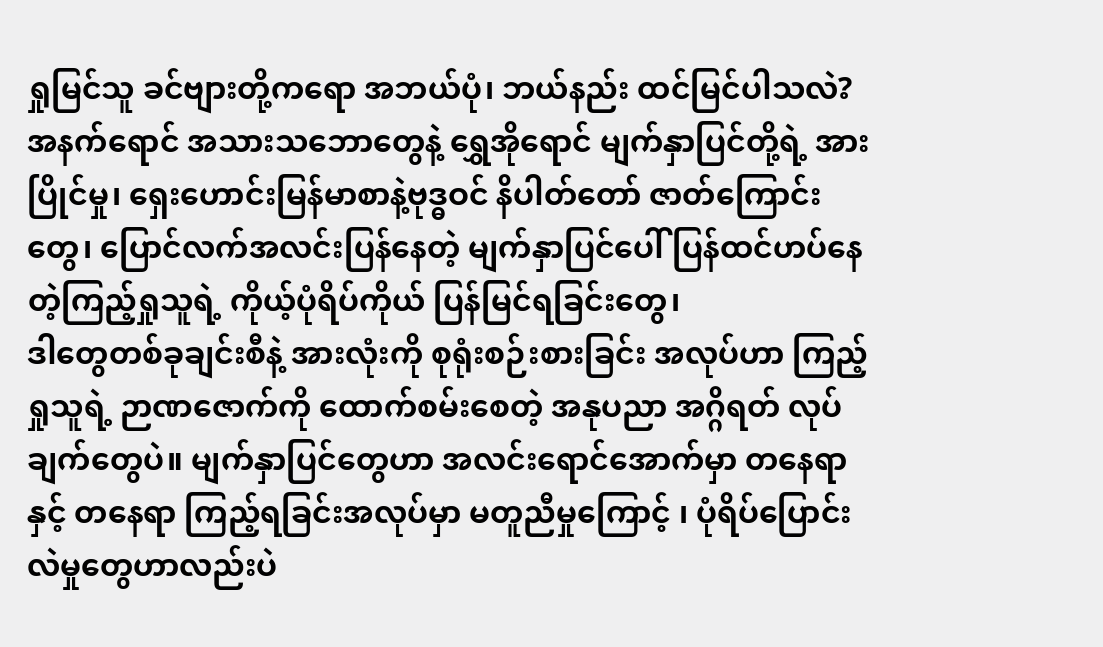ရှုမြင်သူ ခင်ဗျားတို့ကရော အဘယ်ပုံ၊ ဘယ်နည်း ထင်မြင်ပါသလဲ?
အနက်ရောင် အသားသဘောတွေနဲ့ ရွှေအိုရောင် မျက်နှာပြင်တို့ရဲ့ အားပြိုင်မှု၊ ရှေးဟောင်းမြန်မာစာနဲ့ဗုဒ္ဓဝင် နိပါတ်တော် ဇာတ်ကြောင်းတွေ၊ ပြောင်လက်အလင်းပြန်နေတဲ့ မျက်နှာပြင်ပေါ် ပြန်ထင်ဟပ်နေတဲ့ကြည့်ရှုသူရဲ့ ကိုယ့်ပုံရိပ်ကိုယ် ပြန်မြင်ရခြင်းတွေ၊
ဒါတွေတစ်ခုချင်းစီနဲ့ အားလုံးကို စုရုံးစဉ်းစားခြင်း အလုပ်ဟာ ကြည့်ရှုသူရဲ့ ဉာဏဇောက်ကို ထောက်စမ်းစေတဲ့ အနုပညာ အဂ္ဂိရတ် လုပ်ချက်တွေပဲ။ မျက်နှာပြင်တွေဟာ အလင်းရောင်အောက်မှာ တနေရာနှင့် တနေရာ ကြည့်ရခြင်းအလုပ်မှာ မတူညီမှုကြောင့် ၊ ပုံရိပ်ပြောင်းလဲမှုတွေဟာလည်းပဲ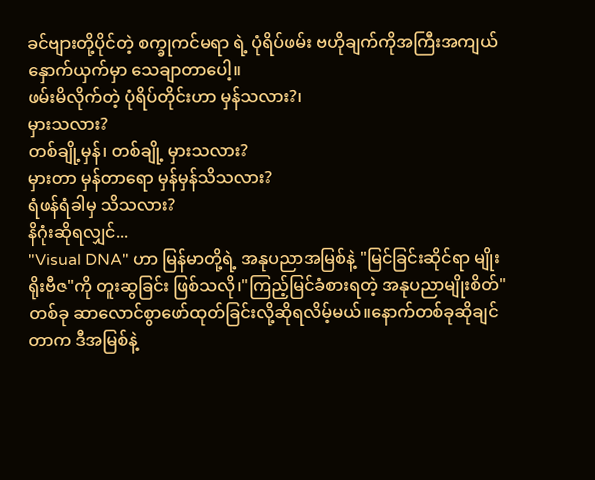ခင်ဗျားတို့ပိုင်တဲ့ စက္ခုကင်မရာ ရဲ့ ပုံရိပ်ဖမ်း ဗဟိုချက်ကိုအကြီးအကျယ်နှောက်ယှက်မှာ သေချာတာပေါ့။
ဖမ်းမိလိုက်တဲ့ ပုံရိပ်တိုင်းဟာ မှန်သလား?၊
မှားသလား?
တစ်ချို့မှန်၊ တစ်ချို့ မှားသလား?
မှားတာ မှန်တာရော မှန်မှန်သိသလား?
ရံဖန်ရံခါမှ သိသလား?
နိဂုံးဆိုရလျှင်...
"Visual DNA" ဟာ မြန်မာတို့ရဲ့ အနုပညာအမြစ်နဲ့ "မြင်ခြင်းဆိုင်ရာ မျိုးရိုးဗီဇ"ကို တူးဆွခြင်း ဖြစ်သလို၊"ကြည့်မြင်ခံစားရတဲ့ အနုပညာမျိုးစိတ်"တစ်ခု ဆာလောင်စွာဖော်ထုတ်ခြင်းလို့ဆိုရလိမ့်မယ်။နောက်တစ်ခုဆိုချင်တာက ဒီအမြစ်နဲ့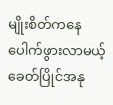မျိုးစိတ်ကနေ ပေါက်ဖွားလာမယ့် ခေတ်ပြိုင်အနု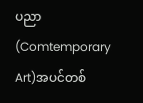ပညာ(Comtemporary Art)အပင်တစ်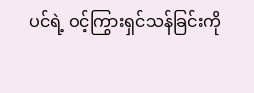ပင်ရဲ့ ဝင့်ကြွားရှင်သန်ခြင်းကို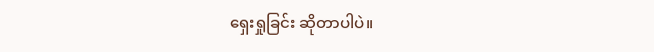ရှေးရှုခြင်း ဆိုတာပါပဲ။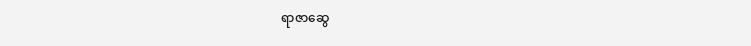ရာဇာဆွေ